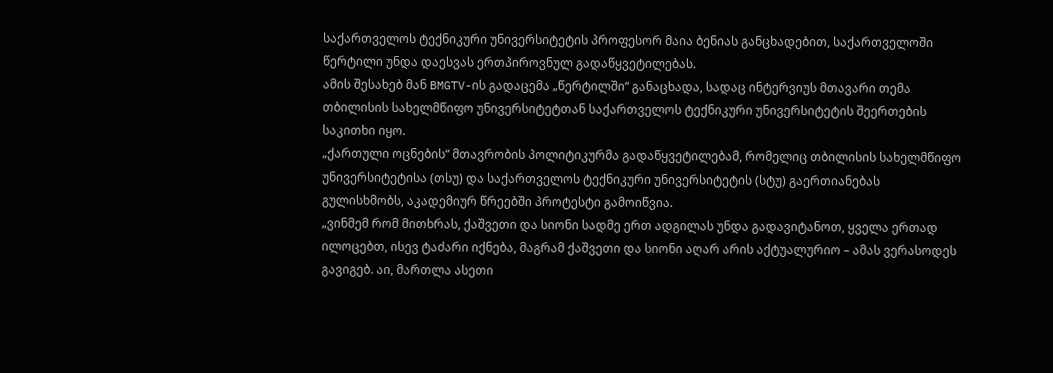საქართველოს ტექნიკური უნივერსიტეტის პროფესორ მაია ბენიას განცხადებით, საქართველოში წერტილი უნდა დაესვას ერთპიროვნულ გადაწყვეტილებას.
ამის შესახებ მან BMGTV-ის გადაცემა „წერტილში“ განაცხადა, სადაც ინტერვიუს მთავარი თემა თბილისის სახელმწიფო უნივერსიტეტთან საქართველოს ტექნიკური უნივერსიტეტის შეერთების საკითხი იყო.
„ქართული ოცნების“ მთავრობის პოლიტიკურმა გადაწყვეტილებამ, რომელიც თბილისის სახელმწიფო უნივერსიტეტისა (თსუ) და საქართველოს ტექნიკური უნივერსიტეტის (სტუ) გაერთიანებას გულისხმობს, აკადემიურ წრეებში პროტესტი გამოიწვია.
„ვინმემ რომ მითხრას, ქაშვეთი და სიონი სადმე ერთ ადგილას უნდა გადავიტანოთ, ყველა ერთად ილოცებთ, ისევ ტაძარი იქნება, მაგრამ ქაშვეთი და სიონი აღარ არის აქტუალურიო – ამას ვერასოდეს გავიგებ. აი, მართლა ასეთი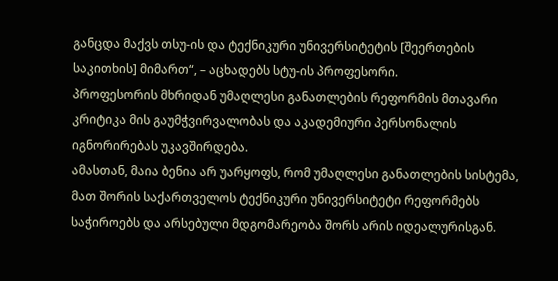განცდა მაქვს თსუ-ის და ტექნიკური უნივერსიტეტის [შეერთების საკითხის] მიმართ“, – აცხადებს სტუ-ის პროფესორი.
პროფესორის მხრიდან უმაღლესი განათლების რეფორმის მთავარი კრიტიკა მის გაუმჭვირვალობას და აკადემიური პერსონალის იგნორირებას უკავშირდება.
ამასთან, მაია ბენია არ უარყოფს, რომ უმაღლესი განათლების სისტემა, მათ შორის საქართველოს ტექნიკური უნივერსიტეტი რეფორმებს საჭიროებს და არსებული მდგომარეობა შორს არის იდეალურისგან.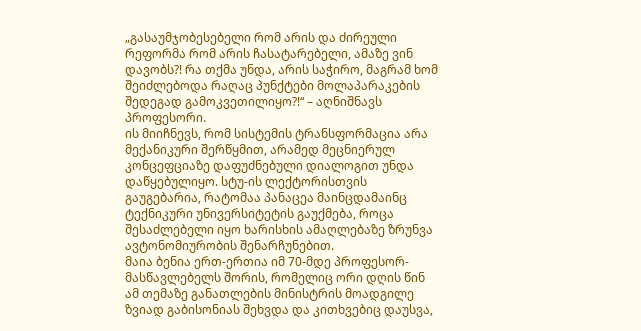„გასაუმჯობესებელი რომ არის და ძირეული რეფორმა რომ არის ჩასატარებელი, ამაზე ვინ დავობს?! რა თქმა უნდა, არის საჭირო, მაგრამ ხომ შეიძლებოდა რაღაც პუნქტები მოლაპარაკების შედეგად გამოკვეთილიყო?!“ – აღნიშნავს პროფესორი.
ის მიიჩნევს, რომ სისტემის ტრანსფორმაცია არა მექანიკური შერწყმით, არამედ მეცნიერულ კონცეფციაზე დაფუძნებული დიალოგით უნდა დაწყებულიყო. სტუ-ის ლექტორისთვის გაუგებარია, რატომაა პანაცეა მაინცდამაინც ტექნიკური უნივერსიტეტის გაუქმება, როცა შესაძლებელი იყო ხარისხის ამაღლებაზე ზრუნვა ავტონომიურობის შენარჩუნებით.
მაია ბენია ერთ-ერთია იმ 70-მდე პროფესორ-მასწავლებელს შორის, რომელიც ორი დღის წინ ამ თემაზე განათლების მინისტრის მოადგილე ზვიად გაბისონიას შეხვდა და კითხვებიც დაუსვა,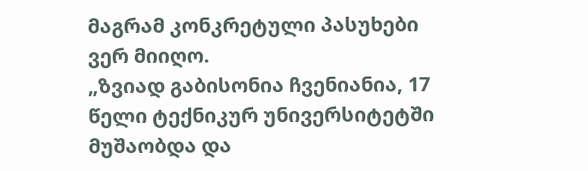მაგრამ კონკრეტული პასუხები ვერ მიიღო.
„ზვიად გაბისონია ჩვენიანია, 17 წელი ტექნიკურ უნივერსიტეტში მუშაობდა და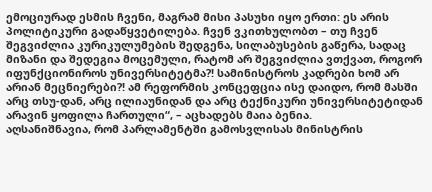ემოციურად ესმის ჩვენი, მაგრამ მისი პასუხი იყო ერთი: ეს არის პოლიტიკური გადაწყვეტილება. ჩვენ ვკითხულობთ – თუ ჩვენ შეგვიძლია კურიკულუმების შედგენა, სილაბუსების გაწერა, სადაც მიზანი და შედეგია მოცემული, რატომ არ შეგვიძლია ვთქვათ, როგორ იფუნქციონიროს უნივერსიტეტმა?! სამინისტროს კადრები ხომ არ არიან მეცნიერები?! ამ რეფორმის კონცეფცია ისე დაიდო, რომ მასში არც თსუ-დან, არც ილიაუნიდან და არც ტექნიკური უნივერსიტეტიდან არავინ ყოფილა ჩართული“, – აცხადებს მაია ბენია.
აღსანიშნავია, რომ პარლამენტში გამოსვლისას მინისტრის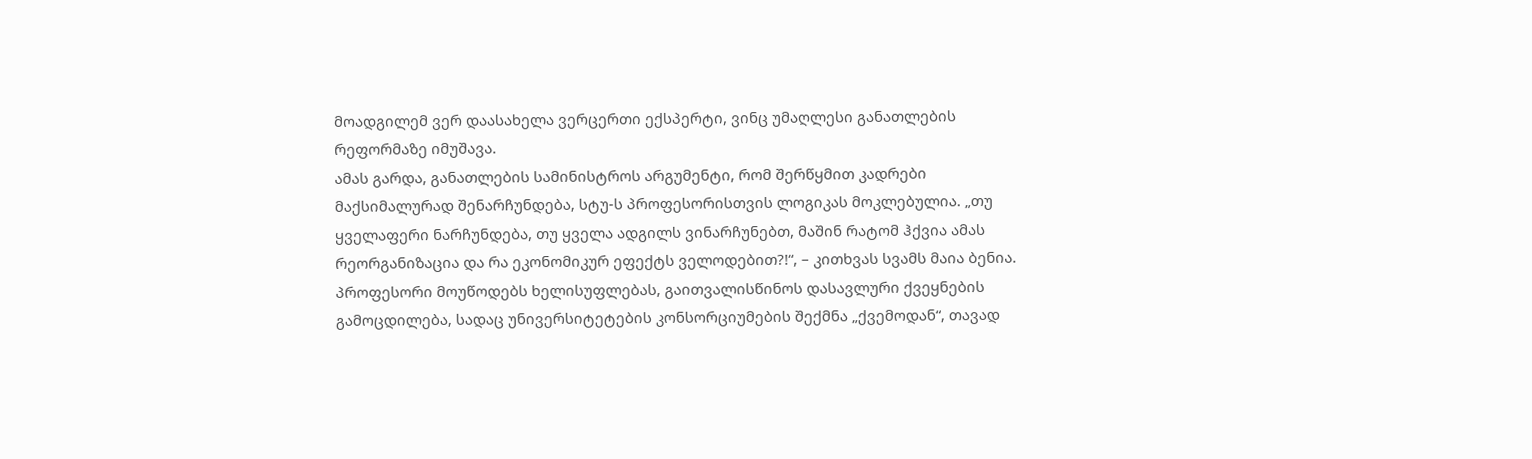მოადგილემ ვერ დაასახელა ვერცერთი ექსპერტი, ვინც უმაღლესი განათლების რეფორმაზე იმუშავა.
ამას გარდა, განათლების სამინისტროს არგუმენტი, რომ შერწყმით კადრები მაქსიმალურად შენარჩუნდება, სტუ-ს პროფესორისთვის ლოგიკას მოკლებულია. „თუ ყველაფერი ნარჩუნდება, თუ ყველა ადგილს ვინარჩუნებთ, მაშინ რატომ ჰქვია ამას რეორგანიზაცია და რა ეკონომიკურ ეფექტს ველოდებით?!“, – კითხვას სვამს მაია ბენია.
პროფესორი მოუწოდებს ხელისუფლებას, გაითვალისწინოს დასავლური ქვეყნების გამოცდილება, სადაც უნივერსიტეტების კონსორციუმების შექმნა „ქვემოდან“, თავად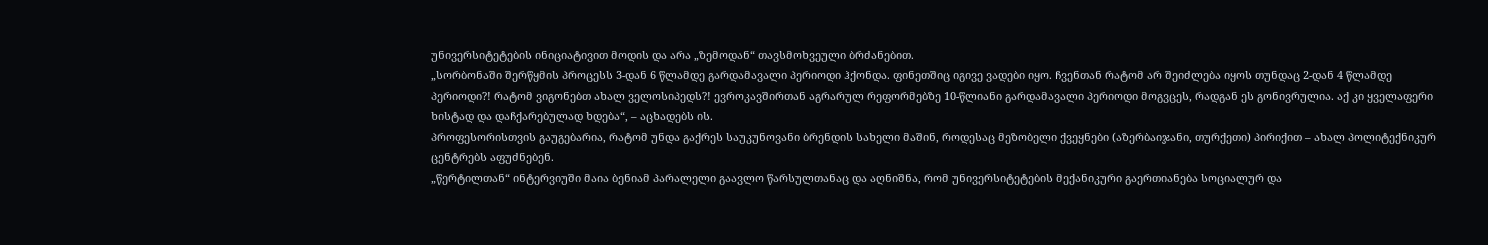უნივერსიტეტების ინიციატივით მოდის და არა „ზემოდან“ თავსმოხვეული ბრძანებით.
„სორბონაში შერწყმის პროცესს 3-დან 6 წლამდე გარდამავალი პერიოდი ჰქონდა. ფინეთშიც იგივე ვადები იყო. ჩვენთან რატომ არ შეიძლება იყოს თუნდაც 2-დან 4 წლამდე პერიოდი?! რატომ ვიგონებთ ახალ ველოსიპედს?! ევროკავშირთან აგრარულ რეფორმებზე 10-წლიანი გარდამავალი პერიოდი მოგვცეს, რადგან ეს გონივრულია. აქ კი ყველაფერი ხისტად და დაჩქარებულად ხდება“, – აცხადებს ის.
პროფესორისთვის გაუგებარია, რატომ უნდა გაქრეს საუკუნოვანი ბრენდის სახელი მაშინ, როდესაც მეზობელი ქვეყნები (აზერბაიჯანი, თურქეთი) პირიქით – ახალ პოლიტექნიკურ ცენტრებს აფუძნებენ.
„წერტილთან“ ინტერვიუში მაია ბენიამ პარალელი გაავლო წარსულთანაც და აღნიშნა, რომ უნივერსიტეტების მექანიკური გაერთიანება სოციალურ და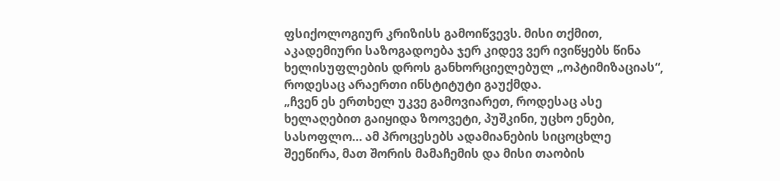ფსიქოლოგიურ კრიზისს გამოიწვევს. მისი თქმით, აკადემიური საზოგადოება ჯერ კიდევ ვერ ივიწყებს წინა ხელისუფლების დროს განხორციელებულ „ოპტიმიზაციას“, როდესაც არაერთი ინსტიტუტი გაუქმდა.
„ჩვენ ეს ერთხელ უკვე გამოვიარეთ, როდესაც ასე ხელაღებით გაიყიდა ზოოვეტი, პუშკინი, უცხო ენები, სასოფლო… ამ პროცესებს ადამიანების სიცოცხლე შეეწირა, მათ შორის მამაჩემის და მისი თაობის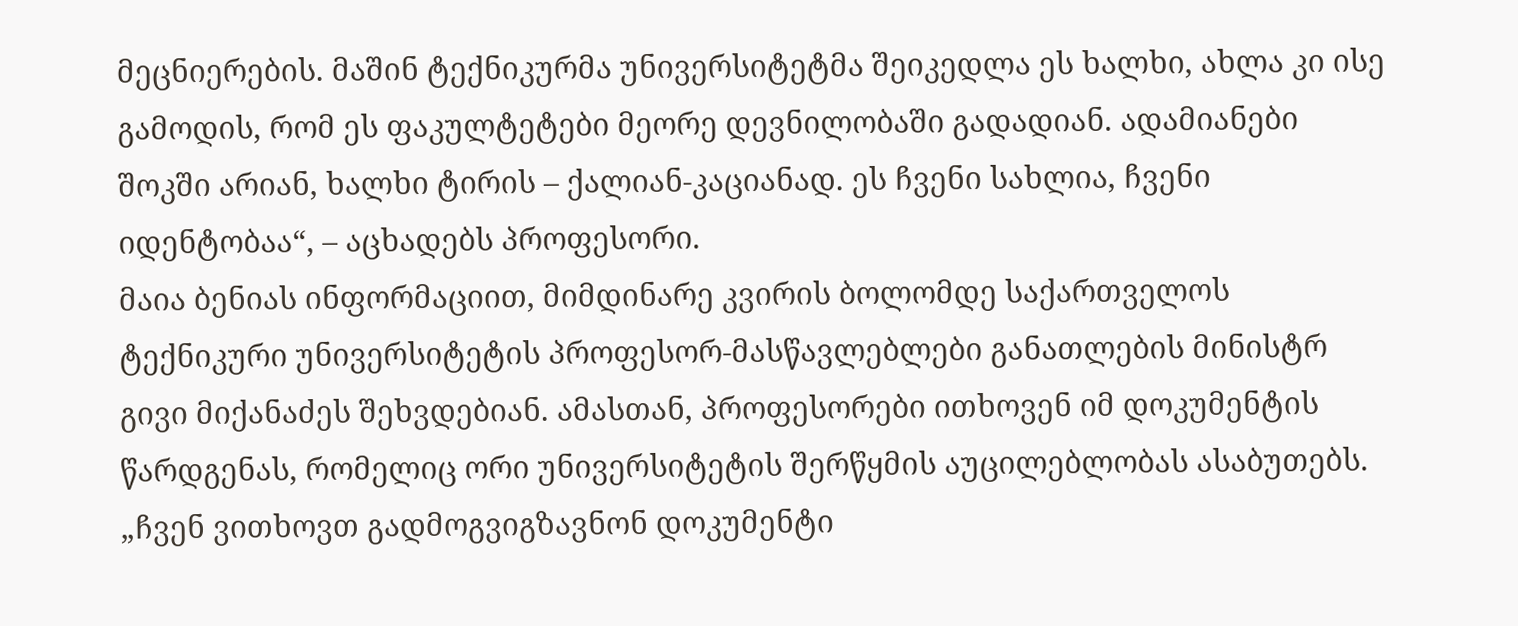მეცნიერების. მაშინ ტექნიკურმა უნივერსიტეტმა შეიკედლა ეს ხალხი, ახლა კი ისე გამოდის, რომ ეს ფაკულტეტები მეორე დევნილობაში გადადიან. ადამიანები შოკში არიან, ხალხი ტირის – ქალიან-კაციანად. ეს ჩვენი სახლია, ჩვენი იდენტობაა“, – აცხადებს პროფესორი.
მაია ბენიას ინფორმაციით, მიმდინარე კვირის ბოლომდე საქართველოს ტექნიკური უნივერსიტეტის პროფესორ-მასწავლებლები განათლების მინისტრ გივი მიქანაძეს შეხვდებიან. ამასთან, პროფესორები ითხოვენ იმ დოკუმენტის წარდგენას, რომელიც ორი უნივერსიტეტის შერწყმის აუცილებლობას ასაბუთებს.
„ჩვენ ვითხოვთ გადმოგვიგზავნონ დოკუმენტი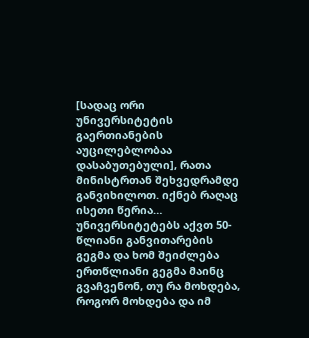[სადაც ორი უნივერსიტეტის გაერთიანების აუცილებლობაა დასაბუთებული], რათა მინისტრთან შეხვედრამდე განვიხილოთ. იქნებ რაღაც ისეთი წერია… უნივერსიტეტებს აქვთ 50-წლიანი განვითარების გეგმა და ხომ შეიძლება ერთწლიანი გეგმა მაინც გვაჩვენონ, თუ რა მოხდება, როგორ მოხდება და იმ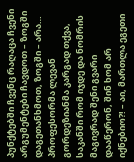პუნქტებში ჩვენც რაღაცა ჩვენი არგუმენტები ჩავდოთ – ზოგში დაგეთანხმოთ, ზოგში – არა… პროფესორმა ლევან გორდეზიანმა კარგად თქვა, საკანში რომ იჯდე და ნომრის მაგივრად შენი გვარი დააწერონ, შინ ხომ არ იქნებიო?! – აი, მართლა ეგეთი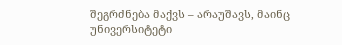შეგრძნება მაქვს – არაუშავს, მაინც უნივერსიტეტი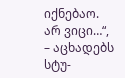იქნებაო. არ ვიცი…“, – აცხადებს სტუ-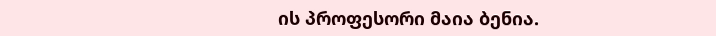ის პროფესორი მაია ბენია.